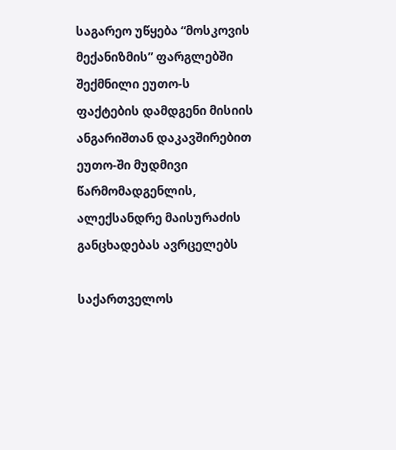საგარეო უწყება “მოსკოვის მექანიზმის” ფარგლებში შექმნილი ეუთო-ს ფაქტების დამდგენი მისიის ანგარიშთან დაკავშირებით ეუთო-ში მუდმივი წარმომადგენლის, ალექსანდრე მაისურაძის განცხადებას ავრცელებს

საქართველოს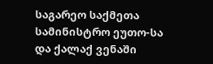საგარეო საქმეთა სამინისტრო ეუთო-სა და ქალაქ ვენაში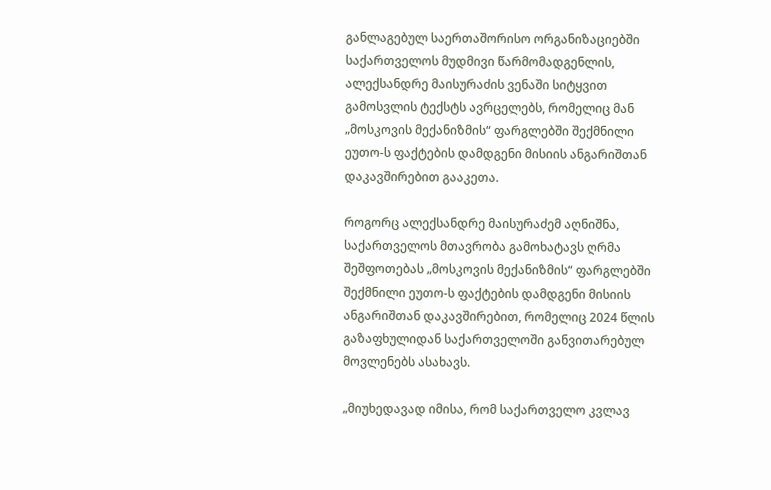განლაგებულ საერთაშორისო ორგანიზაციებში საქართველოს მუდმივი წარმომადგენლის, ალექსანდრე მაისურაძის ვენაში სიტყვით გამოსვლის ტექსტს ავრცელებს, რომელიც მან „მოსკოვის მექანიზმის“ ფარგლებში შექმნილი ეუთო-ს ფაქტების დამდგენი მისიის ანგარიშთან დაკავშირებით გააკეთა.

როგორც ალექსანდრე მაისურაძემ აღნიშნა, საქართველოს მთავრობა გამოხატავს ღრმა შეშფოთებას „მოსკოვის მექანიზმის“ ფარგლებში შექმნილი ეუთო-ს ფაქტების დამდგენი მისიის ანგარიშთან დაკავშირებით, რომელიც 2024 წლის გაზაფხულიდან საქართველოში განვითარებულ მოვლენებს ასახავს.

„მიუხედავად იმისა, რომ საქართველო კვლავ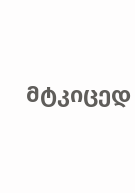მტკიცედ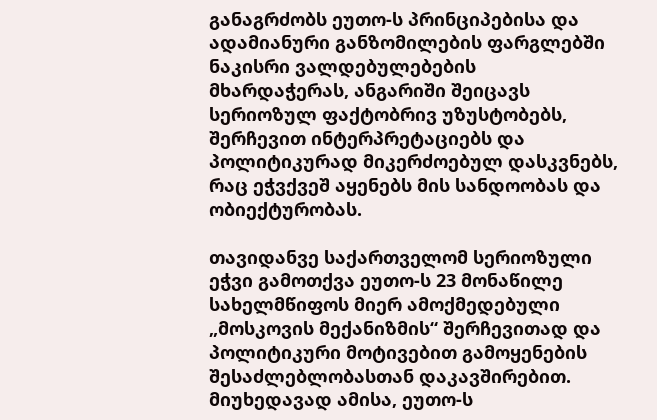განაგრძობს ეუთო-ს პრინციპებისა და ადამიანური განზომილების ფარგლებში ნაკისრი ვალდებულებების მხარდაჭერას, ანგარიში შეიცავს სერიოზულ ფაქტობრივ უზუსტობებს, შერჩევით ინტერპრეტაციებს და პოლიტიკურად მიკერძოებულ დასკვნებს, რაც ეჭვქვეშ აყენებს მის სანდოობას და ობიექტურობას.

თავიდანვე საქართველომ სერიოზული ეჭვი გამოთქვა ეუთო-ს 23 მონაწილე სახელმწიფოს მიერ ამოქმედებული „მოსკოვის მექანიზმის“ შერჩევითად და პოლიტიკური მოტივებით გამოყენების შესაძლებლობასთან დაკავშირებით. მიუხედავად ამისა, ეუთო-ს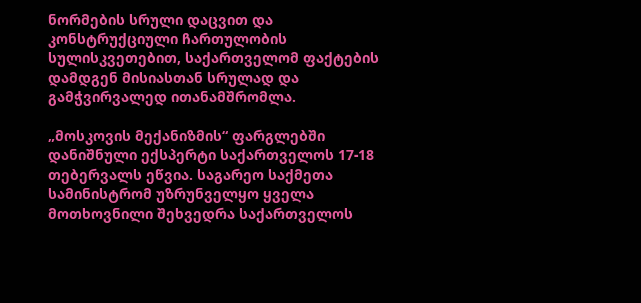ნორმების სრული დაცვით და კონსტრუქციული ჩართულობის სულისკვეთებით, საქართველომ ფაქტების დამდგენ მისიასთან სრულად და გამჭვირვალედ ითანამშრომლა.

„მოსკოვის მექანიზმის“ ფარგლებში დანიშნული ექსპერტი საქართველოს 17-18 თებერვალს ეწვია. საგარეო საქმეთა სამინისტრომ უზრუნველყო ყველა მოთხოვნილი შეხვედრა საქართველოს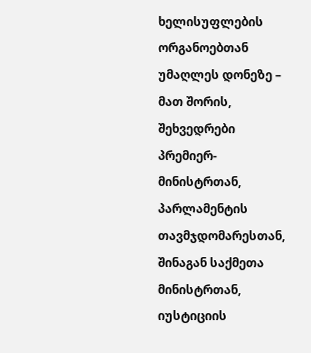ხელისუფლების ორგანოებთან უმაღლეს დონეზე – მათ შორის, შეხვედრები  პრემიერ-მინისტრთან, პარლამენტის თავმჯდომარესთან, შინაგან საქმეთა მინისტრთან, იუსტიციის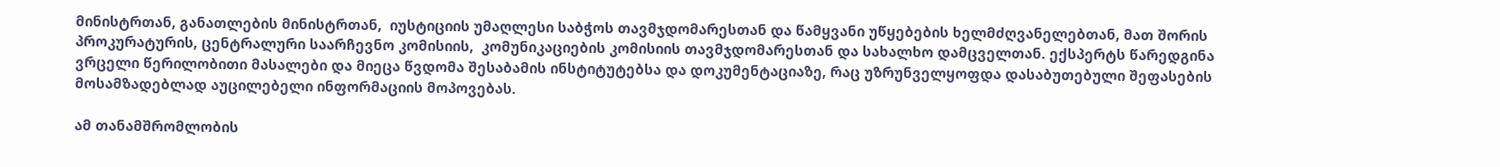მინისტრთან, განათლების მინისტრთან,  იუსტიციის უმაღლესი საბჭოს თავმჯდომარესთან და წამყვანი უწყებების ხელმძღვანელებთან, მათ შორის პროკურატურის, ცენტრალური საარჩევნო კომისიის,  კომუნიკაციების კომისიის თავმჯდომარესთან და სახალხო დამცველთან. ექსპერტს წარედგინა ვრცელი წერილობითი მასალები და მიეცა წვდომა შესაბამის ინსტიტუტებსა და დოკუმენტაციაზე, რაც უზრუნველყოფდა დასაბუთებული შეფასების მოსამზადებლად აუცილებელი ინფორმაციის მოპოვებას.

ამ თანამშრომლობის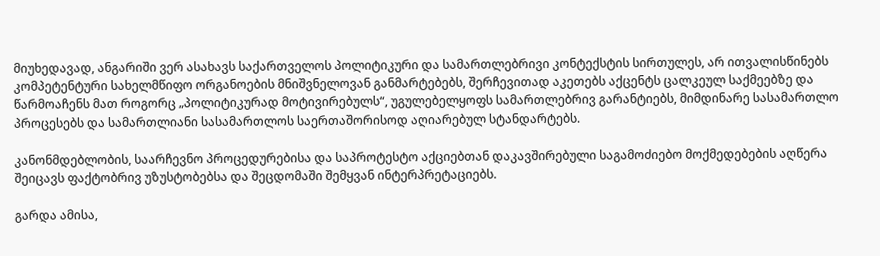მიუხედავად, ანგარიში ვერ ასახავს საქართველოს პოლიტიკური და სამართლებრივი კონტექსტის სირთულეს, არ ითვალისწინებს კომპეტენტური სახელმწიფო ორგანოების მნიშვნელოვან განმარტებებს, შერჩევითად აკეთებს აქცენტს ცალკეულ საქმეებზე და წარმოაჩენს მათ როგორც „პოლიტიკურად მოტივირებულს“, უგულებელყოფს სამართლებრივ გარანტიებს, მიმდინარე სასამართლო პროცესებს და სამართლიანი სასამართლოს საერთაშორისოდ აღიარებულ სტანდარტებს.

კანონმდებლობის, საარჩევნო პროცედურებისა და საპროტესტო აქციებთან დაკავშირებული საგამოძიებო მოქმედებების აღწერა შეიცავს ფაქტობრივ უზუსტობებსა და შეცდომაში შემყვან ინტერპრეტაციებს.

გარდა ამისა,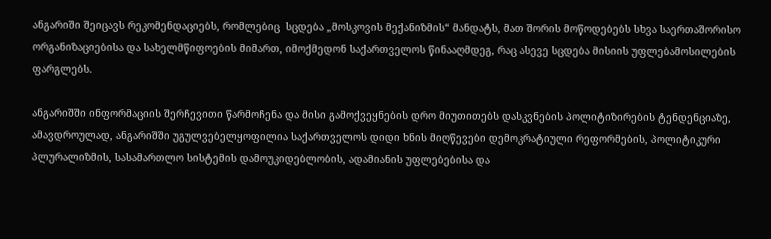ანგარიში შეიცავს რეკომენდაციებს, რომლებიც  სცდება „მოსკოვის მექანიზმის“ მანდატს, მათ შორის მოწოდებებს სხვა საერთაშორისო ორგანიზაციებისა და სახელმწიფოების მიმართ, იმოქმედონ საქართველოს წინააღმდეგ, რაც ასევე სცდება მისიის უფლებამოსილების ფარგლებს.

ანგარიშში ინფორმაციის შერჩევითი წარმოჩენა და მისი გამოქვეყნების დრო მიუთითებს დასკვნების პოლიტიზირების ტენდენციაზე, ამავდროულად, ანგარიშში უგულვებელყოფილია საქართველოს დიდი ხნის მიღწევები დემოკრატიული რეფორმების, პოლიტიკური პლურალიზმის, სასამართლო სისტემის დამოუკიდებლობის, ადამიანის უფლებებისა და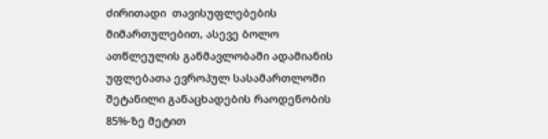ძირითადი  თავისუფლებების მიმართულებით, ასევე ბოლო ათწლეულის განმავლობაში ადამიანის უფლებათა ევროპულ სასამართლოში შეტანილი განაცხადების რაოდენობის 85%-ზე მეტით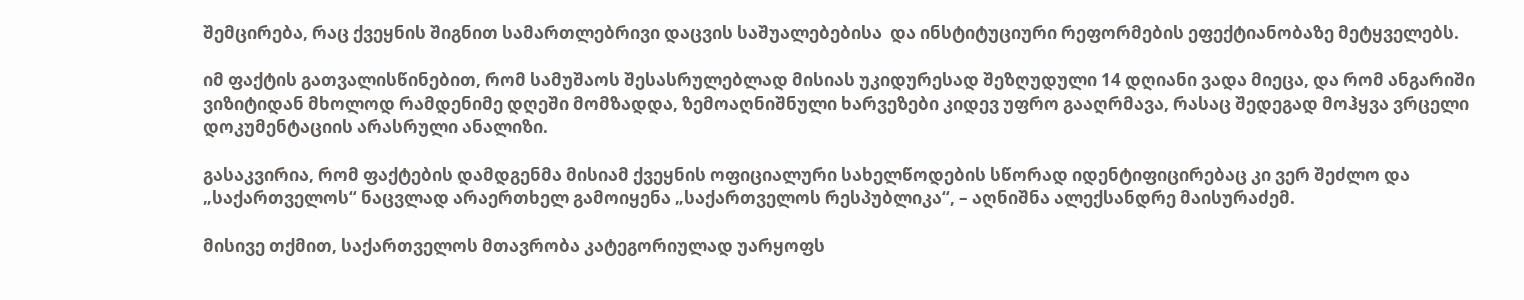შემცირება, რაც ქვეყნის შიგნით სამართლებრივი დაცვის საშუალებებისა  და ინსტიტუციური რეფორმების ეფექტიანობაზე მეტყველებს.

იმ ფაქტის გათვალისწინებით, რომ სამუშაოს შესასრულებლად მისიას უკიდურესად შეზღუდული 14 დღიანი ვადა მიეცა, და რომ ანგარიში ვიზიტიდან მხოლოდ რამდენიმე დღეში მომზადდა, ზემოაღნიშნული ხარვეზები კიდევ უფრო გააღრმავა, რასაც შედეგად მოჰყვა ვრცელი დოკუმენტაციის არასრული ანალიზი.

გასაკვირია, რომ ფაქტების დამდგენმა მისიამ ქვეყნის ოფიციალური სახელწოდების სწორად იდენტიფიცირებაც კი ვერ შეძლო და „საქართველოს“ ნაცვლად არაერთხელ გამოიყენა „საქართველოს რესპუბლიკა“, – აღნიშნა ალექსანდრე მაისურაძემ.

მისივე თქმით, საქართველოს მთავრობა კატეგორიულად უარყოფს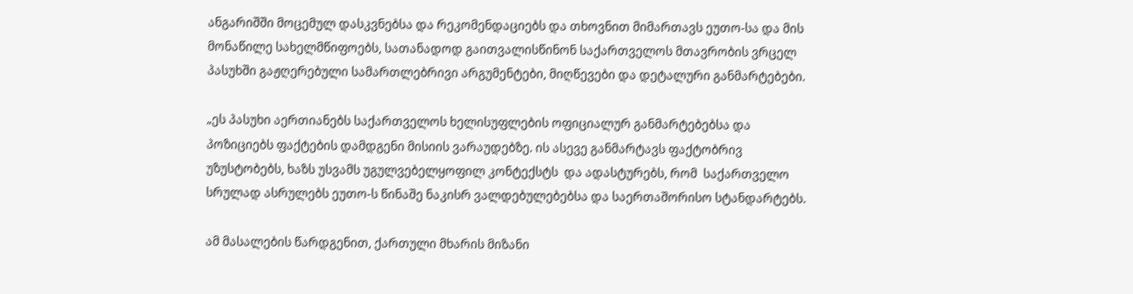ანგარიშში მოცემულ დასკვნებსა და რეკომენდაციებს და თხოვნით მიმართავს ეუთო-სა და მის მონაწილე სახელმწიფოებს, სათანადოდ გაითვალისწინონ საქართველოს მთავრობის ვრცელ პასუხში გაჟღერებული სამართლებრივი არგუმენტები, მიღწევები და დეტალური განმარტებები.

„ეს პასუხი აერთიანებს საქართველოს ხელისუფლების ოფიციალურ განმარტებებსა და პოზიციებს ფაქტების დამდგენი მისიის ვარაუდებზე. ის ასევე განმარტავს ფაქტობრივ უზუსტობებს, ხაზს უსვამს უგულვებელყოფილ კონტექსტს  და ადასტურებს, რომ  საქართველო სრულად ასრულებს ეუთო-ს წინაშე ნაკისრ ვალდებულებებსა და საერთაშორისო სტანდარტებს.

ამ მასალების წარდგენით, ქართული მხარის მიზანი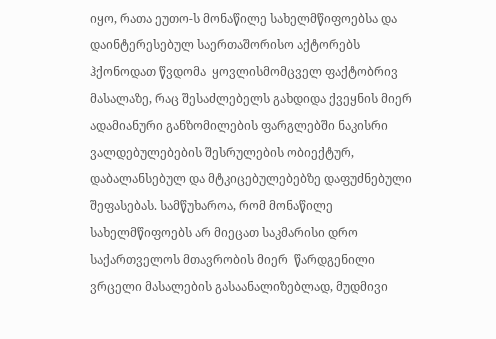იყო, რათა ეუთო-ს მონაწილე სახელმწიფოებსა და დაინტერესებულ საერთაშორისო აქტორებს ჰქონოდათ წვდომა  ყოვლისმომცველ ფაქტობრივ მასალაზე, რაც შესაძლებელს გახდიდა ქვეყნის მიერ ადამიანური განზომილების ფარგლებში ნაკისრი ვალდებულებების შესრულების ობიექტურ, დაბალანსებულ და მტკიცებულებებზე დაფუძნებული შეფასებას. სამწუხაროა, რომ მონაწილე სახელმწიფოებს არ მიეცათ საკმარისი დრო საქართველოს მთავრობის მიერ  წარდგენილი ვრცელი მასალების გასაანალიზებლად, მუდმივი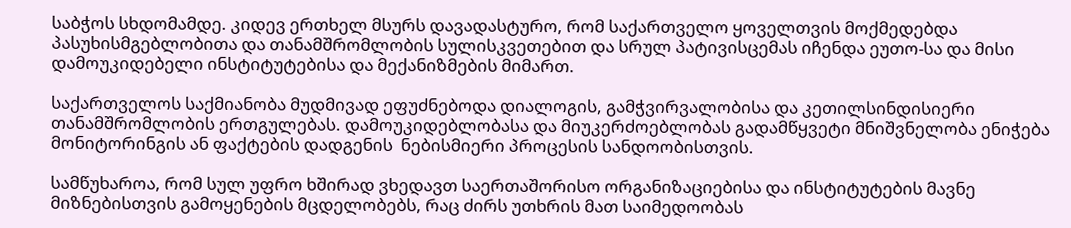საბჭოს სხდომამდე. კიდევ ერთხელ მსურს დავადასტურო, რომ საქართველო ყოველთვის მოქმედებდა პასუხისმგებლობითა და თანამშრომლობის სულისკვეთებით და სრულ პატივისცემას იჩენდა ეუთო-სა და მისი დამოუკიდებელი ინსტიტუტებისა და მექანიზმების მიმართ.

საქართველოს საქმიანობა მუდმივად ეფუძნებოდა დიალოგის, გამჭვირვალობისა და კეთილსინდისიერი თანამშრომლობის ერთგულებას. დამოუკიდებლობასა და მიუკერძოებლობას გადამწყვეტი მნიშვნელობა ენიჭება მონიტორინგის ან ფაქტების დადგენის  ნებისმიერი პროცესის სანდოობისთვის.

სამწუხაროა, რომ სულ უფრო ხშირად ვხედავთ საერთაშორისო ორგანიზაციებისა და ინსტიტუტების მავნე მიზნებისთვის გამოყენების მცდელობებს, რაც ძირს უთხრის მათ საიმედოობას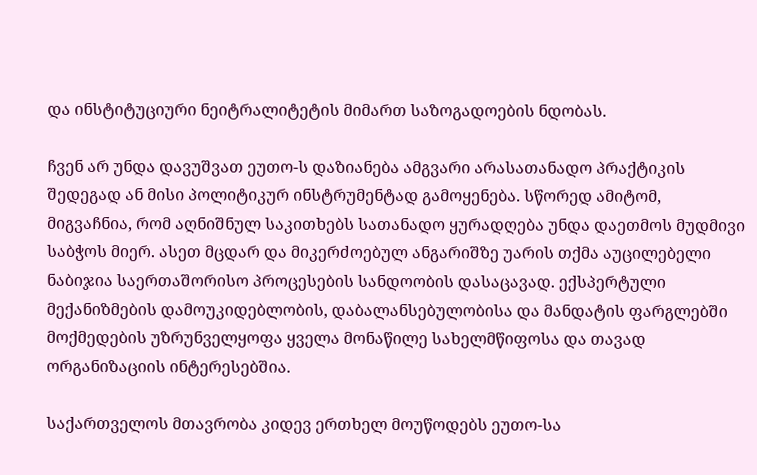და ინსტიტუციური ნეიტრალიტეტის მიმართ საზოგადოების ნდობას.

ჩვენ არ უნდა დავუშვათ ეუთო-ს დაზიანება ამგვარი არასათანადო პრაქტიკის შედეგად ან მისი პოლიტიკურ ინსტრუმენტად გამოყენება. სწორედ ამიტომ, მიგვაჩნია, რომ აღნიშნულ საკითხებს სათანადო ყურადღება უნდა დაეთმოს მუდმივი საბჭოს მიერ. ასეთ მცდარ და მიკერძოებულ ანგარიშზე უარის თქმა აუცილებელი ნაბიჯია საერთაშორისო პროცესების სანდოობის დასაცავად. ექსპერტული მექანიზმების დამოუკიდებლობის, დაბალანსებულობისა და მანდატის ფარგლებში მოქმედების უზრუნველყოფა ყველა მონაწილე სახელმწიფოსა და თავად ორგანიზაციის ინტერესებშია.

საქართველოს მთავრობა კიდევ ერთხელ მოუწოდებს ეუთო-სა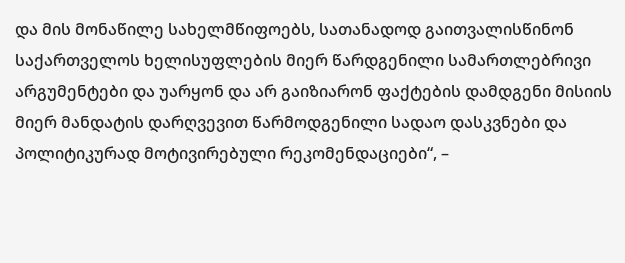და მის მონაწილე სახელმწიფოებს, სათანადოდ გაითვალისწინონ საქართველოს ხელისუფლების მიერ წარდგენილი სამართლებრივი არგუმენტები და უარყონ და არ გაიზიარონ ფაქტების დამდგენი მისიის მიერ მანდატის დარღვევით წარმოდგენილი სადაო დასკვნები და პოლიტიკურად მოტივირებული რეკომენდაციები“, –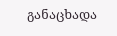განაცხადა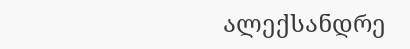ალექსანდრე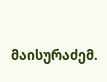მაისურაძემ.